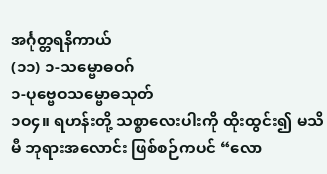အင်္ဂုတ္တရနိကာယ်
(၁၁) ၁-သမ္ဗောဓဝဂ်
၁-ပုဗ္ဗေဝသမ္ဗောဓသုတ်
၁ဝ၄။ ရဟန်းတို့ သစ္စာလေးပါးကို ထိုးထွင်း၍ မသိမီ ဘုရားအလောင်း ဖြစ်စဉ်ကပင် “လော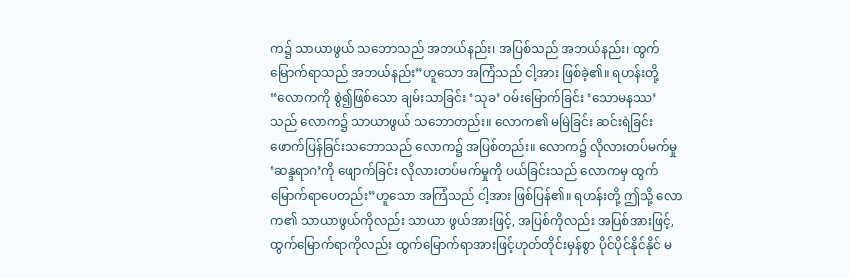က၌ သာယာဖွယ် သဘောသည် အဘယ်နည်း၊ အပြစ်သည် အဘယ်နည်း၊ ထွက်မြောက်ရာသည် အဘယ်နည်း”ဟူသော အကြံသည် ငါ့အား ဖြစ်ခဲ့၏။ ရဟန်းတို့ “လောကကို စွဲ၍ဖြစ်သော ချမ်းသာခြင်း ‘သုခ’ ဝမ်းမြောက်ခြင်း ‘သောမနဿ’သည် လောက၌ သာယာဖွယ် သဘောတည်း။ လောက၏ မမြဲခြင်း ဆင်းရဲခြင်း ဖောက်ပြန်ခြင်းသဘောသည် လောက၌ အပြစ်တည်း။ လောက၌ လိုလားတပ်မက်မှု ‘ဆန္ဒရာဂ’ကို ဖျောက်ခြင်း လိုလားတပ်မက်မှုကို ပယ်ခြင်းသည် လောကမှ ထွက်မြောက်ရာပေတည်း”ဟူသော အကြံသည် ငါ့အား ဖြစ်ပြန်၏။ ရဟန်းတို့ ဤသို့ လောက၏ သာယာဖွယ်ကိုလည်း သာယာ ဖွယ်အားဖြင့်, အပြစ်ကိုလည်း အပြစ်အားဖြင့်, ထွက်မြောက်ရာကိုလည်း ထွက်မြောက်ရာအားဖြင့်ဟုတ်တိုင်းမှန်စွာ ပိုင်ပိုင်နိုင်နိုင် မ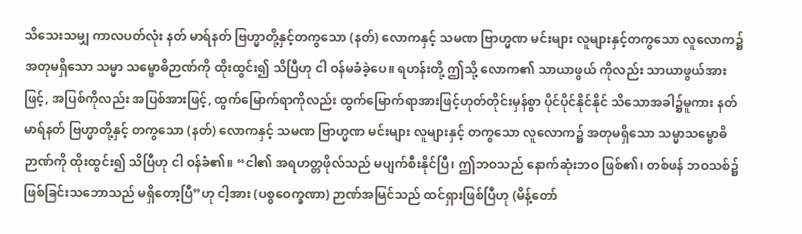သိသေးသမျှ ကာလပတ်လုံး နတ် မာရ်နတ် ဗြဟ္မာတို့နှင့်တကွသော (နတ်) လောကနှင့် သမဏ ဗြာဟ္မဏ မင်းများ လူများနှင့်တကွသော လူလောက၌ အတုမရှိသော သမ္မာ သမ္ဗောဓိဉာဏ်ကို ထိုးထွင်း၍ သိပြီဟု ငါ ဝန်မခံခဲ့ပေ။ ရဟန်းတို့ ဤသို့ လောက၏ သာယာဖွယ် ကိုလည်း သာယာဖွယ်အားဖြင့်, အပြစ်ကိုလည်း အပြစ်အားဖြင့်, ထွက်မြောက်ရာကိုလည်း ထွက်မြောက်ရာအားဖြင့်ဟုတ်တိုင်းမှန်စွာ ပိုင်ပိုင်နိုင်နိုင် သိသောအခါ၌မူကား နတ် မာရ်နတ် ဗြဟ္မာတို့နှင့် တကွသော (နတ်) လောကနှင့် သမဏ ဗြာဟ္မဏ မင်းများ လူများနှင့် တကွသော လူလောက၌ အတုမရှိသော သမ္မာသမ္ဗောဓိဉာဏ်ကို ထိုးထွင်း၍ သိပြီဟု ငါ ဝန်ခံ၏။ “ငါ၏ အရဟတ္တဖိုလ်သည် မပျက်စီးနိုင်ပြီ၊ ဤဘဝသည် နောက်ဆုံးဘဝ ဖြစ်၏၊ တစ်ဖန် ဘဝသစ်၌ ဖြစ်ခြင်းသဘောသည် မရှိတော့ပြီ”ဟု ငါ့အား (ပစ္စဝေက္ခဏာ) ဉာဏ်အမြင်သည် ထင်ရှားဖြစ်ပြီဟု (မိန့်တော်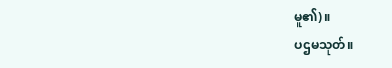မူ၏)။
ပဌမသုတ်။